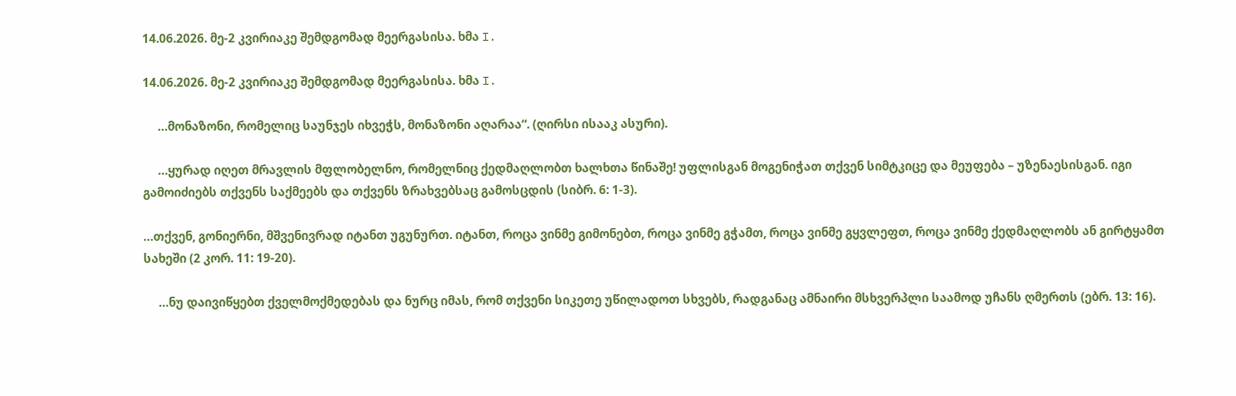14.06.2026. მე-2 კვირიაკე შემდგომად მეერგასისა. ხმა I.

14.06.2026. მე-2 კვირიაკე შემდგომად მეერგასისა. ხმა I.

     …მონაზონი, რომელიც საუნჯეს იხვეჭს, მონაზონი აღარაა“. (ღირსი ისააკ ასური).

     …ყურად იღეთ მრავლის მფლობელნო, რომელნიც ქედმაღლობთ ხალხთა წინაშე! უფლისგან მოგენიჭათ თქვენ სიმტკიცე და მეუფება – უზენაესისგან. იგი გამოიძიებს თქვენს საქმეებს და თქვენს ზრახვებსაც გამოსცდის (სიბრ. 6: 1-3).

…თქვენ, გონიერნი, მშვენივრად იტანთ უგუნურთ. იტანთ, როცა ვინმე გიმონებთ, როცა ვინმე გჭამთ, როცა ვინმე გყვლეფთ, როცა ვინმე ქედმაღლობს ან გირტყამთ სახეში (2 კორ. 11: 19-20).

     …ნუ დაივიწყებთ ქველმოქმედებას და ნურც იმას, რომ თქვენი სიკეთე უწილადოთ სხვებს, რადგანაც ამნაირი მსხვერპლი საამოდ უჩანს ღმერთს (ებრ. 13: 16).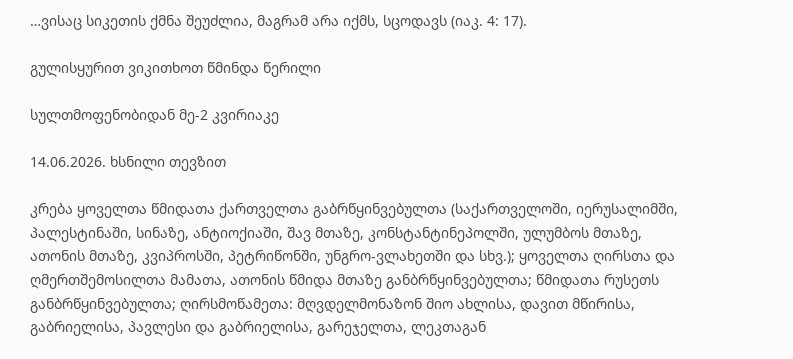…ვისაც სიკეთის ქმნა შეუძლია, მაგრამ არა იქმს, სცოდავს (იაკ. 4: 17).

გულისყურით ვიკითხოთ წმინდა წერილი

სულთმოფენობიდან მე-2 კვირიაკე

14.06.2026. ხსნილი თევზით

კრება ყოველთა წმიდათა ქართველთა გაბრწყინვებულთა (საქართველოში, იერუსალიმში, პალესტინაში, სინაზე, ანტიოქიაში, შავ მთაზე, კონსტანტინეპოლში, ულუმბოს მთაზე, ათონის მთაზე, კვიპროსში, პეტრიწონში, უნგრო-ვლახეთში და სხვ.); ყოველთა ღირსთა და ღმერთშემოსილთა მამათა, ათონის წმიდა მთაზე განბრწყინვებულთა; წმიდათა რუსეთს განბრწყინვებულთა; ღირსმოწამეთა: მღვდელმონაზონ შიო ახლისა, დავით მწირისა, გაბრიელისა, პავლესი და გაბრიელისა, გარეჯელთა, ლეკთაგან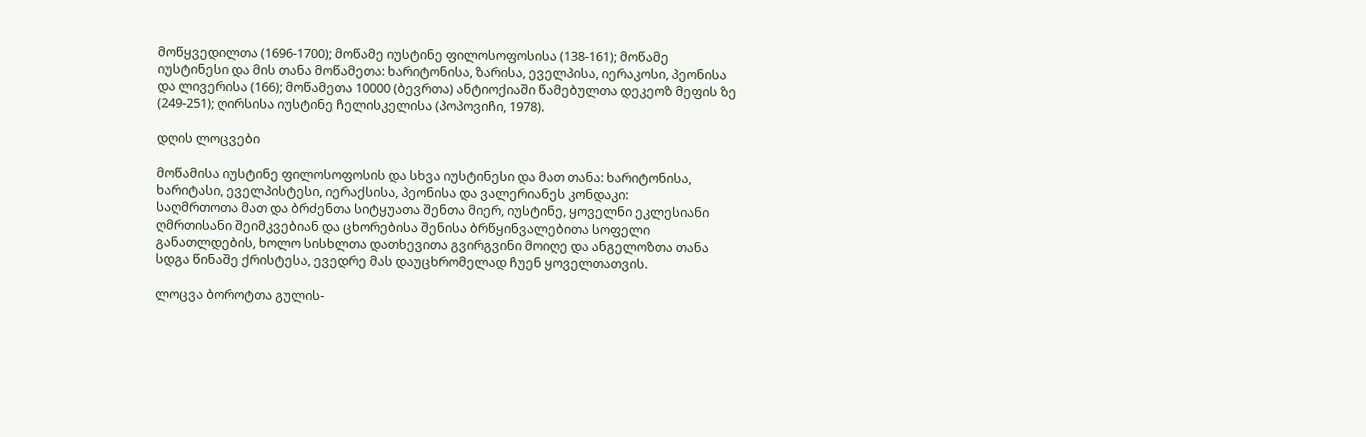მოწყვედილთა (1696-1700); მოწამე იუსტინე ფილოსოფოსისა (138-161); მოწამე იუსტინესი და მის თანა მოწამეთა: ხარიტონისა, ზარისა, ეველპისა, იერაკოსი, პეონისა და ლივერისა (166); მოწამეთა 10000 (ბევრთა) ანტიოქიაში წამებულთა დეკეოზ მეფის ზე (249-251); ღირსისა იუსტინე ჩელისკელისა (პოპოვიჩი, 1978).

დღის ლოცვები

მოწამისა იუსტინე ფილოსოფოსის და სხვა იუსტინესი და მათ თანა: ხარიტონისა, ხარიტასი, ეველპისტესი, იერაქსისა, პეონისა და ვალერიანეს კონდაკი:
საღმრთოთა მათ და ბრძენთა სიტყუათა შენთა მიერ, იუსტინე, ყოველნი ეკლესიანი ღმრთისანი შეიმკვებიან და ცხორებისა შენისა ბრწყინვალებითა სოფელი განათლდების, ხოლო სისხლთა დათხევითა გვირგვინი მოიღე და ანგელოზთა თანა სდგა წინაშე ქრისტესა, ევედრე მას დაუცხრომელად ჩუენ ყოველთათვის.

ლოცვა ბოროტთა გულის-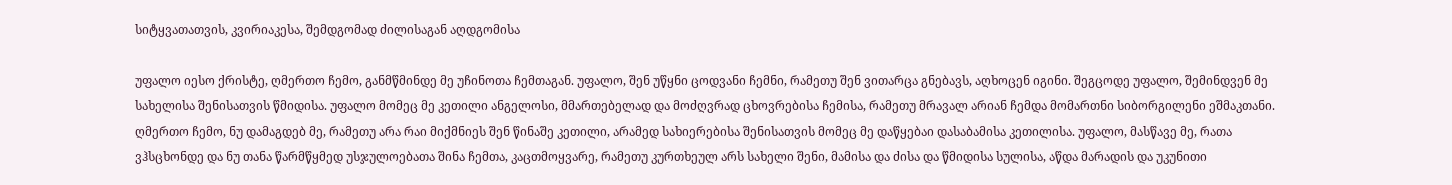სიტყვათათვის, კვირიაკესა, შემდგომად ძილისაგან აღდგომისა

უფალო იესო ქრისტე, ღმერთო ჩემო, განმწმინდე მე უჩინოთა ჩემთაგან. უფალო, შენ უწყნი ცოდვანი ჩემნი, რამეთუ შენ ვითარცა გნებავს, აღხოცენ იგინი. შეგცოდე უფალო, შემინდვენ მე სახელისა შენისათვის წმიდისა. უფალო მომეც მე კეთილი ანგელოსი, მმართებელად და მოძღვრად ცხოვრებისა ჩემისა, რამეთუ მრავალ არიან ჩემდა მომართნი სიბორგილენი ეშმაკთანი. ღმერთო ჩემო, ნუ დამაგდებ მე, რამეთუ არა რაი მიქმნიეს შენ წინაშე კეთილი, არამედ სახიერებისა შენისათვის მომეც მე დაწყებაი დასაბამისა კეთილისა. უფალო, მასწავე მე, რათა ვჰსცხონდე და ნუ თანა წარმწყმედ უსჯულოებათა შინა ჩემთა, კაცთმოყვარე, რამეთუ კურთხეულ არს სახელი შენი, მამისა და ძისა და წმიდისა სულისა, აწდა მარადის და უკუნითი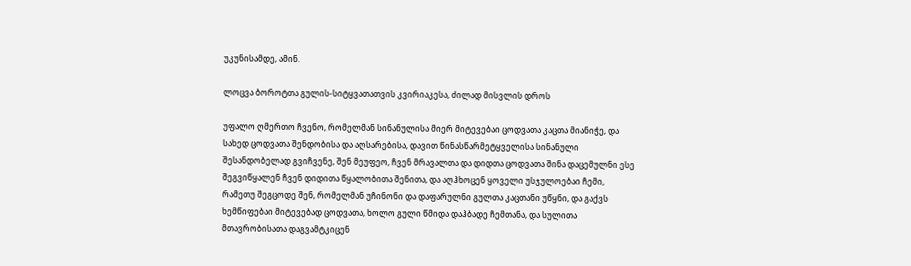უკუნისამდე, ამინ.

ლოცვა ბოროტთა გულის-სიტყვათათვის კვირიაკესა, ძილად მისვლის დროს

უფალო ღმერთო ჩვენო, რომელმან სინანულისა მიერ მიტევებაი ცოდვათა კაცთა მიანიჭე, და სახედ ცოდვათა შენდობისა და აღსარებისა, დავით წინასწარმეტყველისა სინანული შესანდობელად გვიჩვენე, შენ მეუფეო, ჩვენ მრავალთა და დიდთა ცოდვათა შინა დაცემულნი ესე შეგვიწყალენ ჩვენ დიდითა წყალობითა შენითა, და აღჰხოცენ ყოველი უსჯულოებაი ჩემი, რამეთუ შეგცოდე შენ, რომელმან უჩინონი და დაფარულნი გულთა კაცთანი უწყნი, და გაქვს ხემწიფებაი მიტევებად ცოდვათა, ხოლო გული წმიდა დაჰბადე ჩემთანა, და სულითა მთავრობისათა დაგვამტკიცენ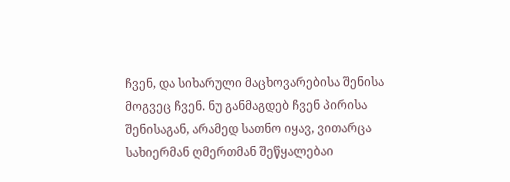ჩვენ, და სიხარული მაცხოვარებისა შენისა მოგვეც ჩვენ. ნუ განმაგდებ ჩვენ პირისა შენისაგან, არამედ სათნო იყავ, ვითარცა სახიერმან ღმერთმან შეწყალებაი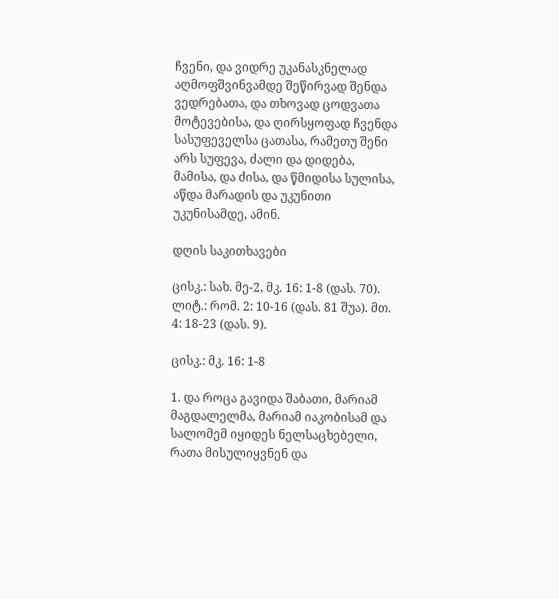ჩვენი, და ვიდრე უკანასკნელად აღმოფშვინვამდე შეწირვად შენდა ვედრებათა, და თხოვად ცოდვათა მოტევებისა, და ღირსყოფად ჩვენდა სასუფეველსა ცათასა, რამეთუ შენი არს სუფევა, ძალი და დიდება, მამისა, და ძისა, და წმიდისა სულისა, აწდა მარადის და უკუნითი უკუნისამდე, ამინ.

დღის საკითხავები

ცისკ.: სახ. მე-2, მკ. 16: 1-8 (დას. 70).
ლიტ.: რომ. 2: 10-16 (დას. 81 შუა). მთ. 4: 18-23 (დას. 9).

ცისკ.: მკ. 16: 1-8

1. და როცა გავიდა შაბათი, მარიამ მაგდალელმა, მარიამ იაკობისამ და სალომემ იყიდეს ნელსაცხებელი, რათა მისულიყვნენ და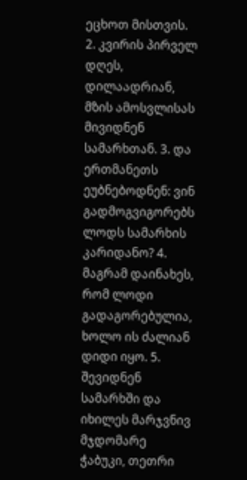ეცხოთ მისთვის. 2. კვირის პირველ დღეს, დილაადრიან, მზის ამოსვლისას მივიდნენ სამარხთან. 3. და ერთმანეთს ეუბნებოდნენ: ვინ გადმოგვიგორებს ლოდს სამარხის კარიდანო? 4. მაგრამ დაინახეს, რომ ლოდი გადაგორებულია, ხოლო ის ძალიან დიდი იყო. 5. შევიდნენ სამარხში და იხილეს მარჯვნივ მჯდომარე ჭაბუკი, თეთრი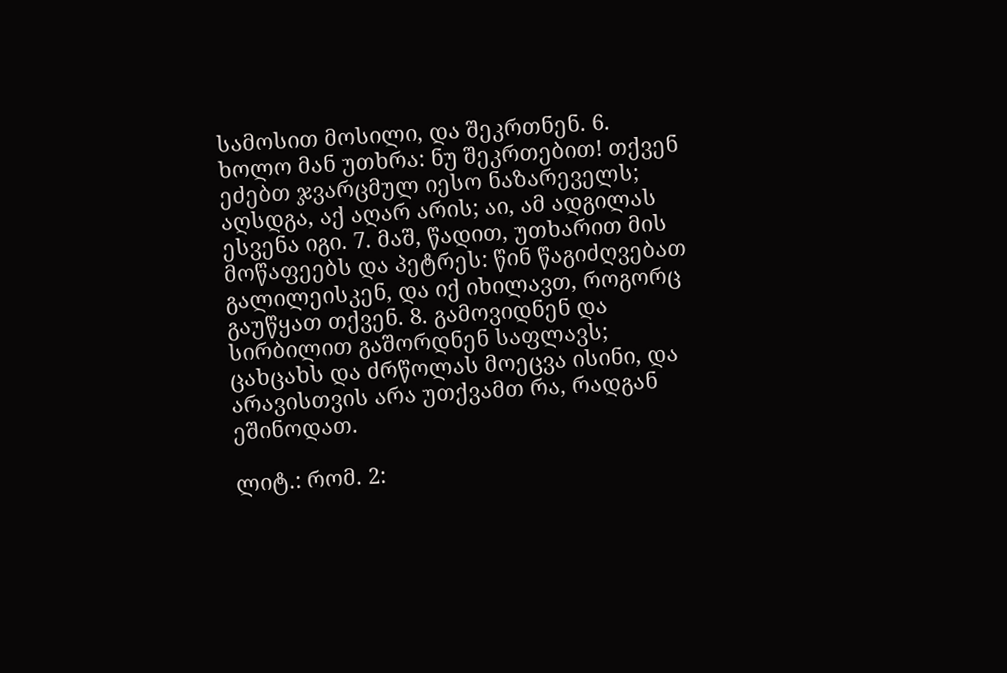სამოსით მოსილი, და შეკრთნენ. 6. ხოლო მან უთხრა: ნუ შეკრთებით! თქვენ ეძებთ ჯვარცმულ იესო ნაზარეველს; აღსდგა, აქ აღარ არის; აი, ამ ადგილას ესვენა იგი. 7. მაშ, წადით, უთხარით მის მოწაფეებს და პეტრეს: წინ წაგიძღვებათ გალილეისკენ, და იქ იხილავთ, როგორც გაუწყათ თქვენ. 8. გამოვიდნენ და სირბილით გაშორდნენ საფლავს; ცახცახს და ძრწოლას მოეცვა ისინი, და არავისთვის არა უთქვამთ რა, რადგან ეშინოდათ.

ლიტ.: რომ. 2: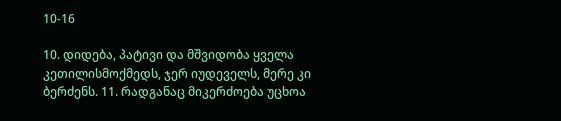10-16

10. დიდება, პატივი და მშვიდობა ყველა კეთილისმოქმედს, ჯერ იუდეველს, მერე კი ბერძენს. 11. რადგანაც მიკერძოება უცხოა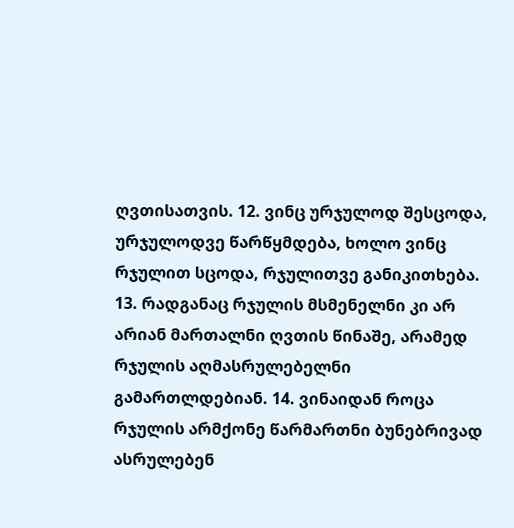ღვთისათვის. 12. ვინც ურჯულოდ შესცოდა, ურჯულოდვე წარწყმდება, ხოლო ვინც რჯულით სცოდა, რჯულითვე განიკითხება. 13. რადგანაც რჯულის მსმენელნი კი არ არიან მართალნი ღვთის წინაშე, არამედ რჯულის აღმასრულებელნი გამართლდებიან. 14. ვინაიდან როცა რჯულის არმქონე წარმართნი ბუნებრივად ასრულებენ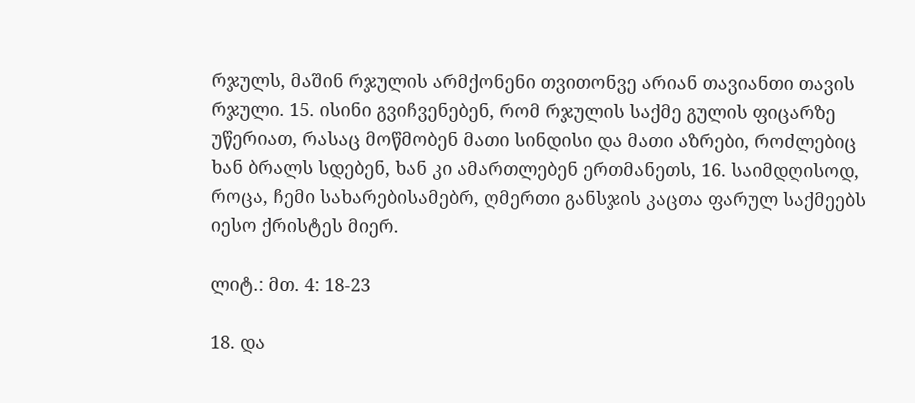რჯულს, მაშინ რჯულის არმქონენი თვითონვე არიან თავიანთი თავის რჯული. 15. ისინი გვიჩვენებენ, რომ რჯულის საქმე გულის ფიცარზე უწერიათ, რასაც მოწმობენ მათი სინდისი და მათი აზრები, როძლებიც ხან ბრალს სდებენ, ხან კი ამართლებენ ერთმანეთს, 16. საიმდღისოდ, როცა, ჩემი სახარებისამებრ, ღმერთი განსჯის კაცთა ფარულ საქმეებს იესო ქრისტეს მიერ.

ლიტ.: მთ. 4: 18-23

18. და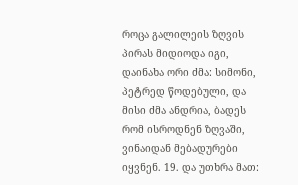როცა გალილეის ზღვის პირას მიდიოდა იგი, დაინახა ორი ძმა: სიმონი, პეტრედ წოდებული, და მისი ძმა ანდრია, ბადეს რომ ისროდნენ ზღვაში, ვინაიდან მებადურები იყვნენ. 19. და უთხრა მათ: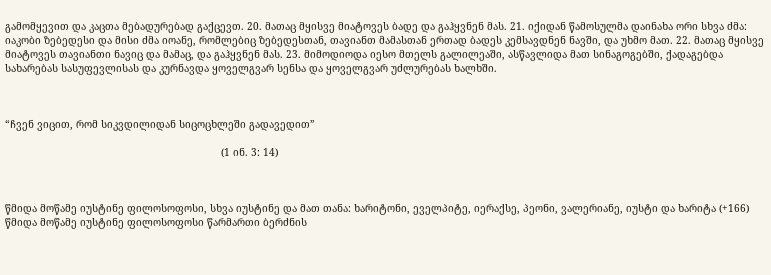გამომყევით და კაცთა მებადურებად გაქცევთ. 20. მათაც მყისვე მიატოვეს ბადე და გაჰყვნენ მას. 21. იქიდან წამოსულმა დაინახა ორი სხვა ძმა: იაკობი ზებედესი და მისი ძმა იოანე, რომლებიც ზებედესთან, თავიანთ მამასთან ერთად ბადეს კემსავდნენ ნავში, და უხმო მათ. 22. მათაც მყისვე მიატოვეს თავიანთი ნავიც და მამაც, და გაჰყვნენ მას. 23. მიმოდიოდა იესო მთელს გალილეაში, ასწავლიდა მათ სინაგოგებში, ქადაგებდა სახარებას სასუფევლისას და კურნავდა ყოველგვარ სენსა და ყოველგვარ უძლურებას ხალხში.



“ჩვენ ვიცით, რომ სიკვდილიდან სიცოცხლეში გადავედით”

                                                                        (1 ინ. 3: 14)



წმიდა მოწამე იუსტინე ფილოსოფოსი, სხვა იუსტინე და მათ თანა: ხარიტონი, ეველპიტე, იერაქსე, პეონი, ვალერიანე, იუსტი და ხარიტა (+166)
წმიდა მოწამე იუსტინე ფილოსოფოსი წარმართი ბერძნის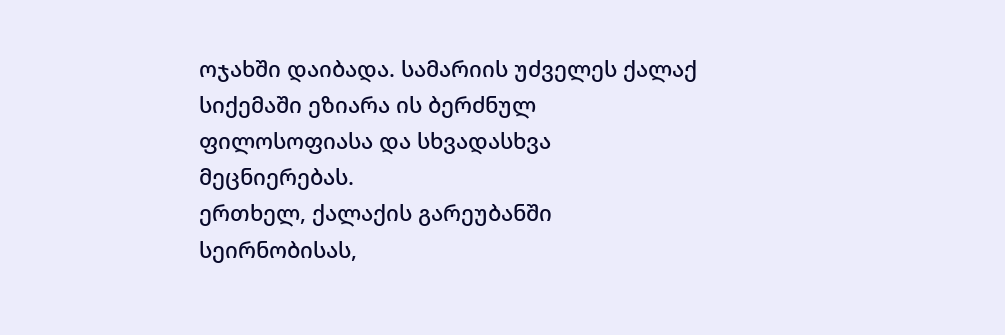ოჯახში დაიბადა. სამარიის უძველეს ქალაქ სიქემაში ეზიარა ის ბერძნულ ფილოსოფიასა და სხვადასხვა მეცნიერებას.
ერთხელ, ქალაქის გარეუბანში სეირნობისას,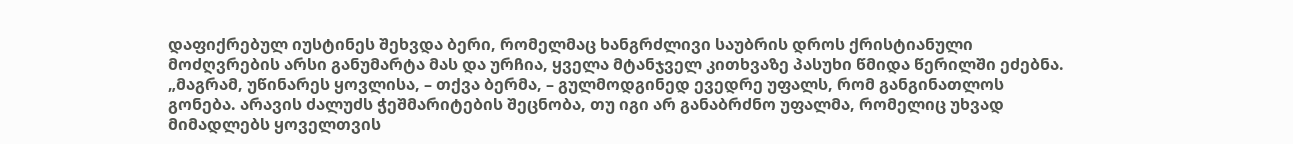დაფიქრებულ იუსტინეს შეხვდა ბერი, რომელმაც ხანგრძლივი საუბრის დროს ქრისტიანული მოძღვრების არსი განუმარტა მას და ურჩია, ყველა მტანჯველ კითხვაზე პასუხი წმიდა წერილში ეძებნა. „მაგრამ, უწინარეს ყოვლისა, – თქვა ბერმა, – გულმოდგინედ ევედრე უფალს, რომ განგინათლოს გონება. არავის ძალუძს ჭეშმარიტების შეცნობა, თუ იგი არ განაბრძნო უფალმა, რომელიც უხვად მიმადლებს ყოველთვის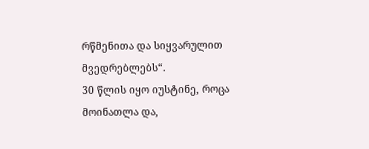რწმენითა და სიყვარულით მვედრებლებს“.
30 წლის იყო იუსტინე, როცა მოინათლა და,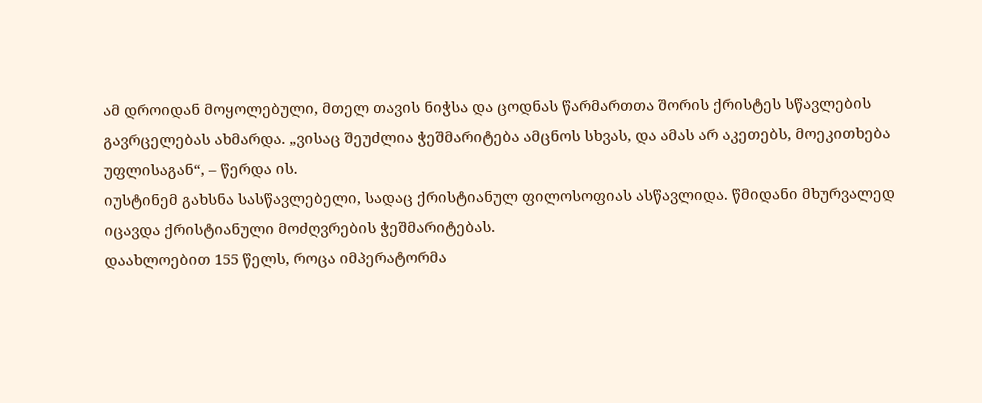ამ დროიდან მოყოლებული, მთელ თავის ნიჭსა და ცოდნას წარმართთა შორის ქრისტეს სწავლების გავრცელებას ახმარდა. „ვისაც შეუძლია ჭეშმარიტება ამცნოს სხვას, და ამას არ აკეთებს, მოეკითხება უფლისაგან“, – წერდა ის.
იუსტინემ გახსნა სასწავლებელი, სადაც ქრისტიანულ ფილოსოფიას ასწავლიდა. წმიდანი მხურვალედ იცავდა ქრისტიანული მოძღვრების ჭეშმარიტებას.
დაახლოებით 155 წელს, როცა იმპერატორმა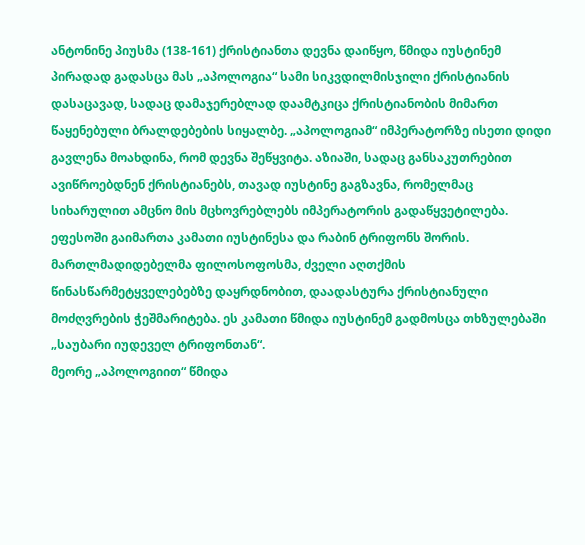ანტონინე პიუსმა (138-161) ქრისტიანთა დევნა დაიწყო, წმიდა იუსტინემ პირადად გადასცა მას „აპოლოგია“ სამი სიკვდილმისჯილი ქრისტიანის დასაცავად, სადაც დამაჯერებლად დაამტკიცა ქრისტიანობის მიმართ წაყენებული ბრალდებების სიყალბე. „აპოლოგიამ“ იმპერატორზე ისეთი დიდი გავლენა მოახდინა, რომ დევნა შეწყვიტა. აზიაში, სადაც განსაკუთრებით ავიწროებდნენ ქრისტიანებს, თავად იუსტინე გაგზავნა, რომელმაც სიხარულით ამცნო მის მცხოვრებლებს იმპერატორის გადაწყვეტილება.
ეფესოში გაიმართა კამათი იუსტინესა და რაბინ ტრიფონს შორის. მართლმადიდებელმა ფილოსოფოსმა, ძველი აღთქმის წინასწარმეტყველებებზე დაყრდნობით, დაადასტურა ქრისტიანული მოძღვრების ჭეშმარიტება. ეს კამათი წმიდა იუსტინემ გადმოსცა თხზულებაში „საუბარი იუდეველ ტრიფონთან“.
მეორე „აპოლოგიით“ წმიდა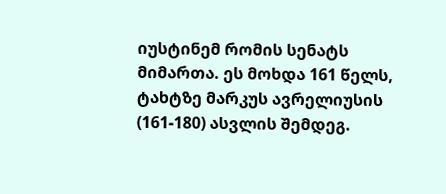იუსტინემ რომის სენატს მიმართა. ეს მოხდა 161 წელს, ტახტზე მარკუს ავრელიუსის (161-180) ასვლის შემდეგ.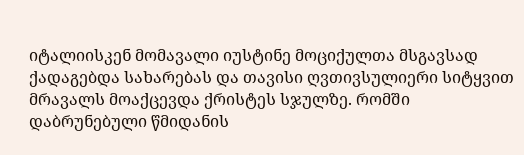იტალიისკენ მომავალი იუსტინე მოციქულთა მსგავსად ქადაგებდა სახარებას და თავისი ღვთივსულიერი სიტყვით მრავალს მოაქცევდა ქრისტეს სჯულზე. რომში დაბრუნებული წმიდანის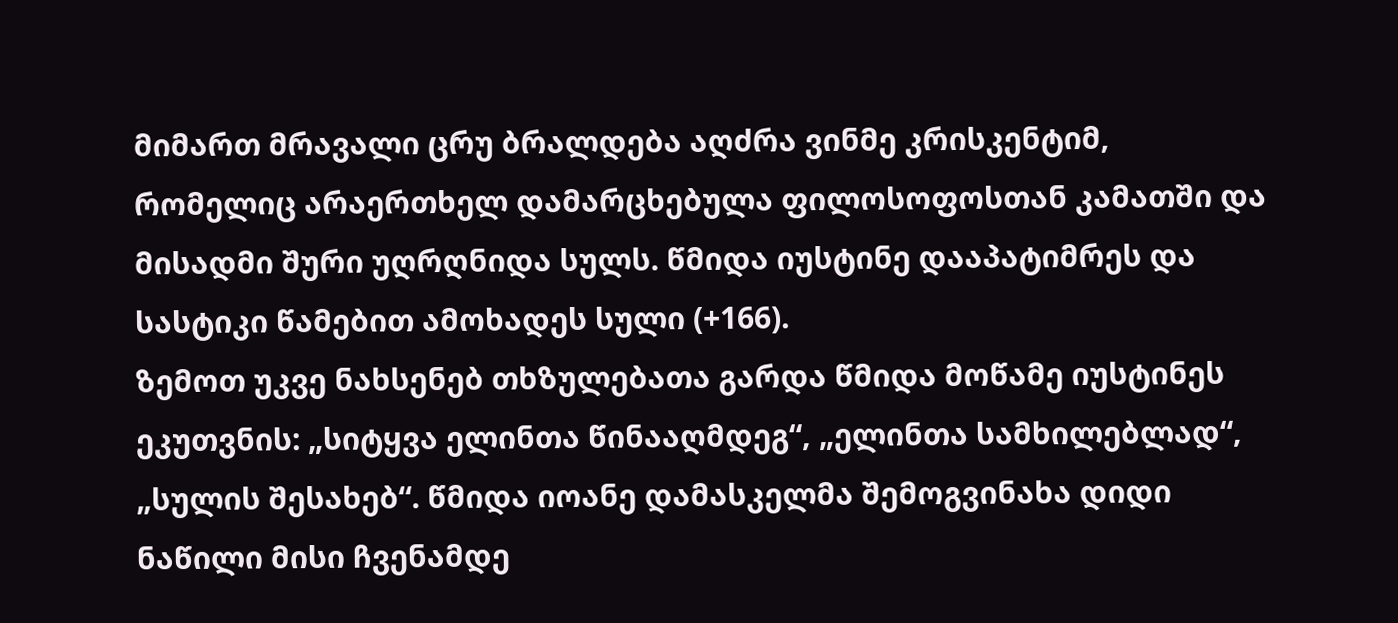მიმართ მრავალი ცრუ ბრალდება აღძრა ვინმე კრისკენტიმ, რომელიც არაერთხელ დამარცხებულა ფილოსოფოსთან კამათში და მისადმი შური უღრღნიდა სულს. წმიდა იუსტინე დააპატიმრეს და სასტიკი წამებით ამოხადეს სული (+166).
ზემოთ უკვე ნახსენებ თხზულებათა გარდა წმიდა მოწამე იუსტინეს ეკუთვნის: „სიტყვა ელინთა წინააღმდეგ“, „ელინთა სამხილებლად“, „სულის შესახებ“. წმიდა იოანე დამასკელმა შემოგვინახა დიდი ნაწილი მისი ჩვენამდე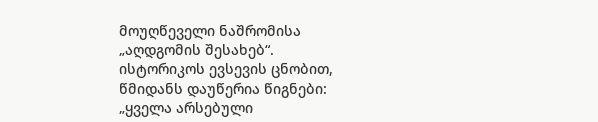მოუღწეველი ნაშრომისა „აღდგომის შესახებ“. ისტორიკოს ევსევის ცნობით, წმიდანს დაუწერია წიგნები: „ყველა არსებული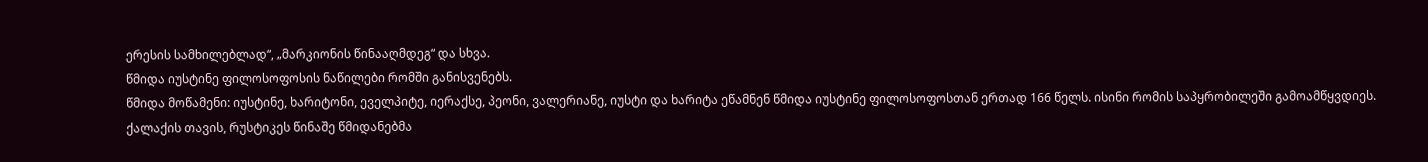ერესის სამხილებლად“, „მარკიონის წინააღმდეგ“ და სხვა.
წმიდა იუსტინე ფილოსოფოსის ნაწილები რომში განისვენებს.
წმიდა მოწამენი: იუსტინე, ხარიტონი, ეველპიტე, იერაქსე, პეონი, ვალერიანე, იუსტი და ხარიტა ეწამნენ წმიდა იუსტინე ფილოსოფოსთან ერთად 166 წელს. ისინი რომის საპყრობილეში გამოამწყვდიეს. ქალაქის თავის, რუსტიკეს წინაშე წმიდანებმა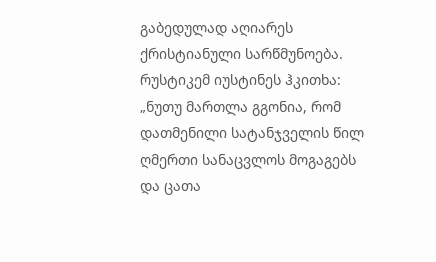გაბედულად აღიარეს ქრისტიანული სარწმუნოება. რუსტიკემ იუსტინეს ჰკითხა: „ნუთუ მართლა გგონია, რომ დათმენილი სატანჯველის წილ ღმერთი სანაცვლოს მოგაგებს და ცათა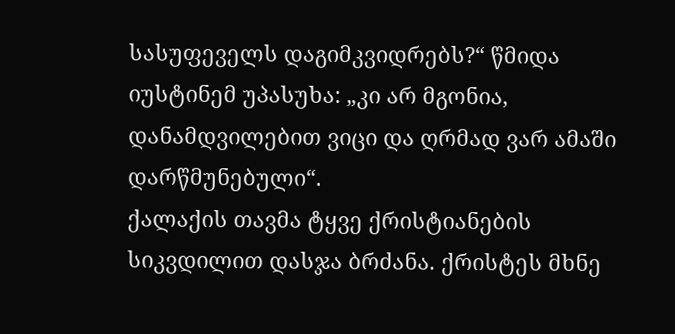სასუფეველს დაგიმკვიდრებს?“ წმიდა იუსტინემ უპასუხა: „კი არ მგონია, დანამდვილებით ვიცი და ღრმად ვარ ამაში დარწმუნებული“.
ქალაქის თავმა ტყვე ქრისტიანების სიკვდილით დასჯა ბრძანა. ქრისტეს მხნე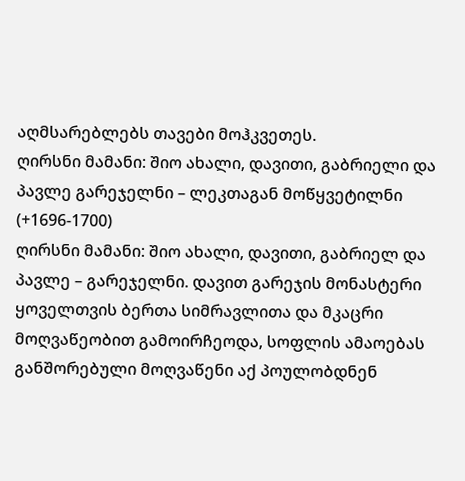აღმსარებლებს თავები მოჰკვეთეს.
ღირსნი მამანი: შიო ახალი, დავითი, გაბრიელი და პავლე გარეჯელნი – ლეკთაგან მოწყვეტილნი (+1696-1700)
ღირსნი მამანი: შიო ახალი, დავითი, გაბრიელ და პავლე – გარეჯელნი. დავით გარეჯის მონასტერი ყოველთვის ბერთა სიმრავლითა და მკაცრი მოღვაწეობით გამოირჩეოდა, სოფლის ამაოებას განშორებული მოღვაწენი აქ პოულობდნენ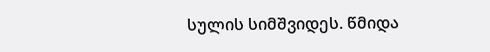სულის სიმშვიდეს. წმიდა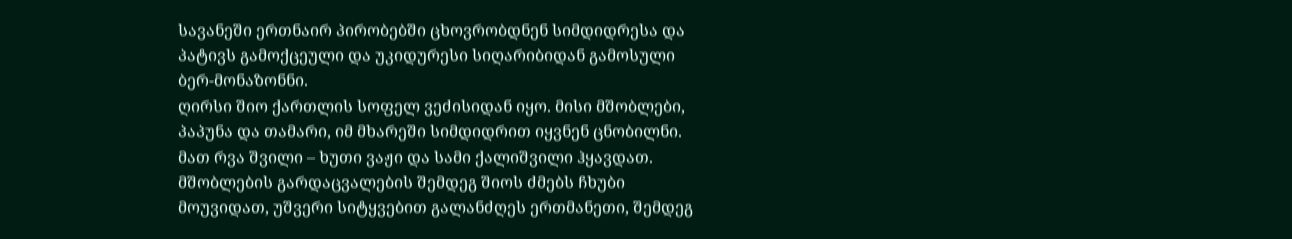სავანეში ერთნაირ პირობებში ცხოვრობდნენ სიმდიდრესა და პატივს გამოქცეული და უკიდურესი სიღარიბიდან გამოსული ბერ-მონაზონნი.
ღირსი შიო ქართლის სოფელ ვეძისიდან იყო. მისი მშობლები, პაპუნა და თამარი, იმ მხარეში სიმდიდრით იყვნენ ცნობილნი. მათ რვა შვილი – ხუთი ვაჟი და სამი ქალიშვილი ჰყავდათ. მშობლების გარდაცვალების შემდეგ შიოს ძმებს ჩხუბი მოუვიდათ, უშვერი სიტყვებით გალანძღეს ერთმანეთი, შემდეგ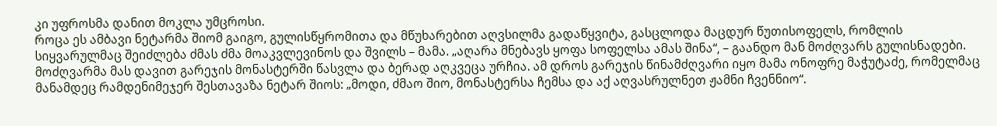კი უფროსმა დანით მოკლა უმცროსი.
როცა ეს ამბავი ნეტარმა შიომ გაიგო, გულისწყრომითა და მწუხარებით აღვსილმა გადაწყვიტა, გასცლოდა მაცდურ წუთისოფელს, რომლის სიყვარულმაც შეიძლება ძმას ძმა მოაკვლევინოს და შვილს – მამა. „აღარა მნებავს ყოფა სოფელსა ამას შინა“, – გაანდო მან მოძღვარს გულისნადები. მოძღვარმა მას დავით გარეჯის მონასტერში წასვლა და ბერად აღკვეცა ურჩია. ამ დროს გარეჯის წინამძღვარი იყო მამა ონოფრე მაჭუტაძე, რომელმაც მანამდეც რამდენიმეჯერ შესთავაზა ნეტარ შიოს: „მოდი, ძმაო შიო, მონასტერსა ჩემსა და აქ აღვასრულნეთ ჟამნი ჩვენნიო“.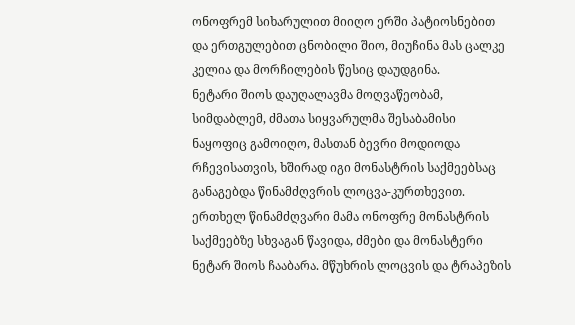ონოფრემ სიხარულით მიიღო ერში პატიოსნებით და ერთგულებით ცნობილი შიო, მიუჩინა მას ცალკე კელია და მორჩილების წესიც დაუდგინა.
ნეტარი შიოს დაუღალავმა მოღვაწეობამ, სიმდაბლემ, ძმათა სიყვარულმა შესაბამისი ნაყოფიც გამოიღო, მასთან ბევრი მოდიოდა რჩევისათვის, ხშირად იგი მონასტრის საქმეებსაც განაგებდა წინამძღვრის ლოცვა-კურთხევით.
ერთხელ წინამძღვარი მამა ონოფრე მონასტრის საქმეებზე სხვაგან წავიდა, ძმები და მონასტერი ნეტარ შიოს ჩააბარა. მწუხრის ლოცვის და ტრაპეზის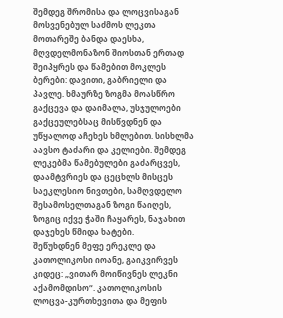შემდეგ შრომისა და ლოცვისაგან მოსვენებულ საძმოს ლეკთა მოთარეშე ბანდა დაესხა, მღვდელმონაზონ შიოსთან ერთად შეიპყრეს და წამებით მოკლეს ბერები: დავითი, გაბრიელი და პავლე. ხმაურზე ზოგმა მოასწრო გაქცევა და დაიმალა, უსჯულოები გაქცეულებსაც მისწვდნენ და უწყალოდ აჩეხეს ხმლებით. სისხლმა აავსო ტაძარი და კელიები. შემდეგ ლეკებმა წამებულები გაძარცვეს, დაამტვრიეს და ცეცხლს მისცეს საეკლესიო ნივთები, სამღვდელო შესამოსელთაგან ზოგი წაიღეს, ზოგიც იქვე ჭაში ჩაყარეს, ნაჯახით დაჯეხეს წმიდა ხატები.
შეწუხდნენ მეფე ერეკლე და კათოლიკოსი იოანე, გაიკვირვეს კიდეც: „ვითარ მოიწივნეს ლეკნი აქამომდისო“. კათოლიკოსის ლოცვა-კურთხევითა და მეფის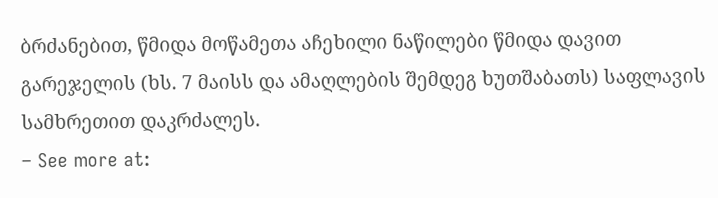ბრძანებით, წმიდა მოწამეთა აჩეხილი ნაწილები წმიდა დავით გარეჯელის (ხს. 7 მაისს და ამაღლების შემდეგ ხუთშაბათს) საფლავის სამხრეთით დაკრძალეს.
– See more at: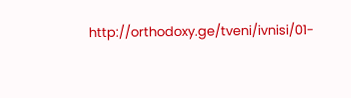http://orthodoxy.ge/tveni/ivnisi/01-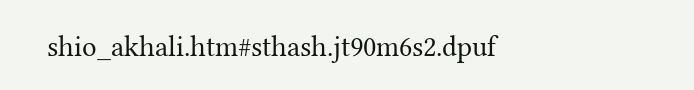shio_akhali.htm#sthash.jt90m6s2.dpuf